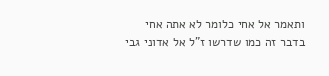ותאמר אל אחי כלומר לא אתה אחי בדבר זה כמו שדרשו ז"ל אל אדוני גבי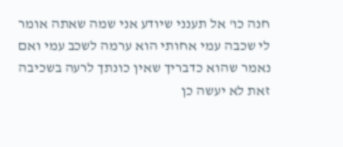חנה כו' אל תענני שיודע אני שמה שאתה אומר לי שכבה עמי אחותי הוא ערמה לשכב עמי ואם נאמר שהוא כדבריך שאין כונתך לרעה בשכיבה זאת לא יעשה כן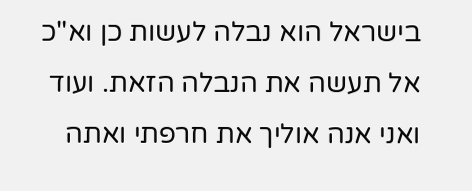בישראל הוא נבלה לעשות כן וא"כ אל תעשה את הנבלה הזאת. ועוד ואני אנה אוליך את חרפתי ואתה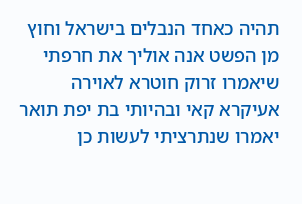תהיה כאחד הנבלים בישראל וחוץ מן הפשט אנה אוליך את חרפתי שיאמרו זרוק חוטרא לאוירה אעיקרא קאי ובהיותי בת יפת תואר יאמרו שנתרציתי לעשות כן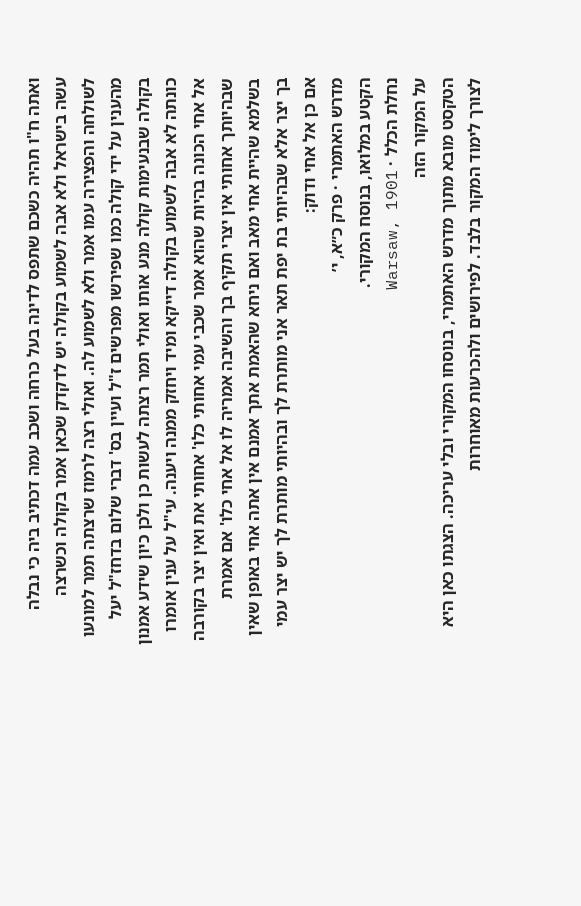ואתה ח"ו תהיה כשכם שתפס לדינה בעל כרחה ושכב עמה דכתיב ביה כי נבלה עשה בישראל ולא אבה לשמוע בקולה יש לדקדק שכאן אמר בקולה וכשרצה לשולחה והפצירה עמו אמר ולא לשמוע לה. ואולי רצה לרמוז שרצתה תמר למונעו מהענין על ידי קולה כמו שפירשו מפרשים ז"ל ועיין בס' דברי שלום בדחז"ל יעל בקולה שבנעימות קולה מנע אותו ואולי תמר רצתה לעשות כן ולכן כיון שידע אמנון כונתה לא אבה לשמוע בקולה דייקא ומיד ויחזק ממנה ויענה. עי"ל על ענין אומרו אל אחי הכונה בהיות שהוא אמר שכבי עמי אחותי כלו' אחותי את ואין יצר בקורבה שבהיותך אחותי אין יצרי תקיף בך והשיבה אמריה לו אל אחי כלו' אם אמרת בשלמא שהיית אחי מאב ואם ניחא שהאמת אתך אמנם אין אתה אחי באופן שאין בך יצר אלא שבהיותי בת יפת תאר אני מותרת לך ובהיותי מותרת לך יש יצר עמי אם כן אל אחי ודוק:
מדרש האתמרי · פרק כ״א, י׳
הקטע במלואו, בנוסח המקורי.
נחלת הכלל · Warsaw, 1901
על המקור הזה
הטקסט מובא מתוך מדרש האתמרי, בנוסחו המקורי ובלי עריכה. הצגתו כאן היא לצורך לימוד המקור בלבד. לפירושים ולהכרעות מאוחרות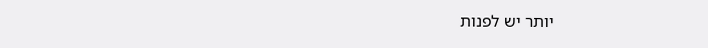יותר יש לפנות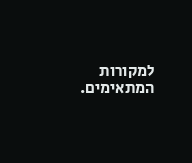למקורות המתאימים.